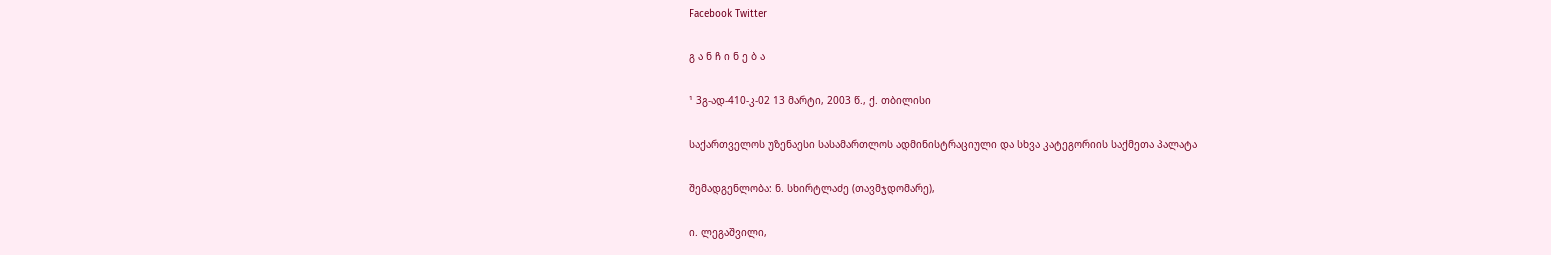Facebook Twitter

გ ა ნ ჩ ი ნ ე ბ ა

¹ 3გ-ად-410-კ-02 13 მარტი, 2003 წ., ქ. თბილისი

საქართველოს უზენაესი სასამართლოს ადმინისტრაციული და სხვა კატეგორიის საქმეთა პალატა

შემადგენლობა: ნ. სხირტლაძე (თავმჯდომარე),

ი. ლეგაშვილი,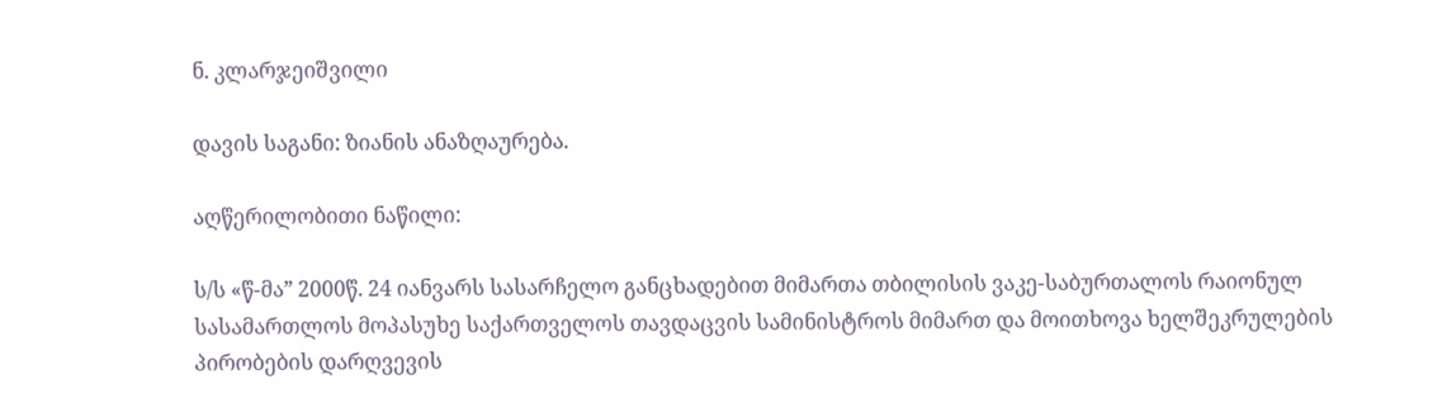ნ. კლარჯეიშვილი

დავის საგანი: ზიანის ანაზღაურება.

აღწერილობითი ნაწილი:

ს/ს «წ-მა” 2000წ. 24 იანვარს სასარჩელო განცხადებით მიმართა თბილისის ვაკე-საბურთალოს რაიონულ სასამართლოს მოპასუხე საქართველოს თავდაცვის სამინისტროს მიმართ და მოითხოვა ხელშეკრულების პირობების დარღვევის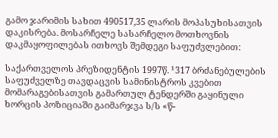გამო ჯარიმის სახით 490517,35 ლარის მოპასუხისათვის დაკისრება. მოსარჩელე სასარჩელო მოთხოვნის დაკმაყოფილებას ითხოვს შემდეგი საფუძვლებით:

საქართველოს პრეზიდენტის 1997წ. ¹317 ბრძანებულების საფუძველზე თავდაცვის სამინისტროს კვებით მომარაგებისათვის გამართულ ტენდერში გაყინული ხორცის პოზიციაში გაიმარჯვა ს/ს «წ-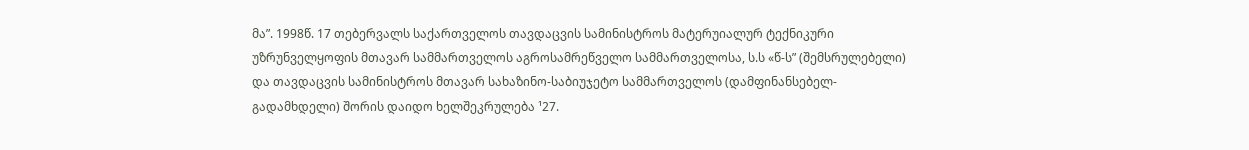მა”. 1998წ. 17 თებერვალს საქართველოს თავდაცვის სამინისტროს მატერუიალურ ტექნიკური უზრუნველყოფის მთავარ სამმართველოს აგროსამრეწველო სამმართველოსა, ს.ს «წ-ს” (შემსრულებელი) და თავდაცვის სამინისტროს მთავარ სახაზინო-საბიუჯეტო სამმართველოს (დამფინანსებელ-გადამხდელი) შორის დაიდო ხელშეკრულება ¹27.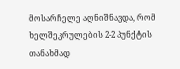მოსარჩელე აღნიშნავდა, რომ ხელშეკრულების 2-2 პუნქტის თანახმად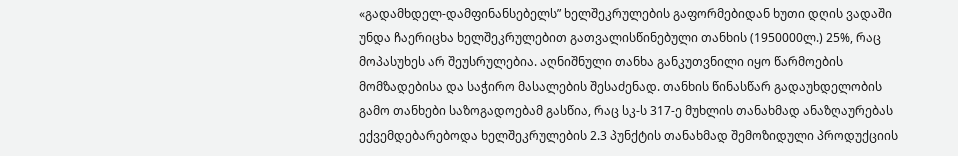«გადამხდელ-დამფინანსებელს” ხელშეკრულების გაფორმებიდან ხუთი დღის ვადაში უნდა ჩაერიცხა ხელშეკრულებით გათვალისწინებული თანხის (1950000ლ.) 25%, რაც მოპასუხეს არ შეუსრულებია. აღნიშნული თანხა განკუთვნილი იყო წარმოების მომზადებისა და საჭირო მასალების შესაძენად. თანხის წინასწარ გადაუხდელობის გამო თანხები საზოგადოებამ გასწია, რაც სკ-ს 317-ე მუხლის თანახმად ანაზღაურებას ექვემდებარებოდა ხელშეკრულების 2.3 პუნქტის თანახმად შემოზიდული პროდუქციის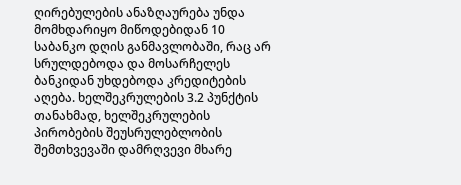ღირებულების ანაზღაურება უნდა მომხდარიყო მიწოდებიდან 10 საბანკო დღის განმავლობაში, რაც არ სრულდებოდა და მოსარჩელეს ბანკიდან უხდებოდა კრედიტების აღება. ხელშეკრულების 3.2 პუნქტის თანახმად, ხელშეკრულების პირობების შეუსრულებლობის შემთხვევაში დამრღვევი მხარე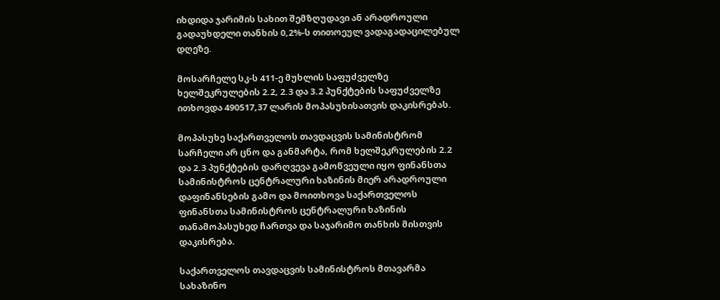იხდიდა ჯარიმის სახით შემზღუდავი ან არადროული გადაუხდელი თანხის 0,2%-ს თითოეულ ვადაგადაცილებულ დღეზე.

მოსარჩელე სკ-ს 411-ე მუხლის საფუძველზე ხელშეკრულების 2.2, 2.3 და 3.2 პუნქტების საფუძველზე ითხოვდა 490517,37 ლარის მოპასუხისათვის დაკისრებას.

მოპასუხე საქართველოს თავდაცვის სამინისტრომ სარჩელი არ ცნო და განმარტა, რომ ხელშეკრულების 2.2 და 2.3 პუნქტების დარღვევა გამოწვეული იყო ფინანსთა სამინისტროს ცენტრალური ხაზინის მიერ არადროული დაფინანსების გამო და მოითხოვა საქართველოს ფინანსთა სამინისტროს ცენტრალური ხაზინის თანამოპასუხედ ჩართვა და საჯარიმო თანხის მისთვის დაკისრება.

საქართველოს თავდაცვის სამინისტროს მთავარმა სახაზინო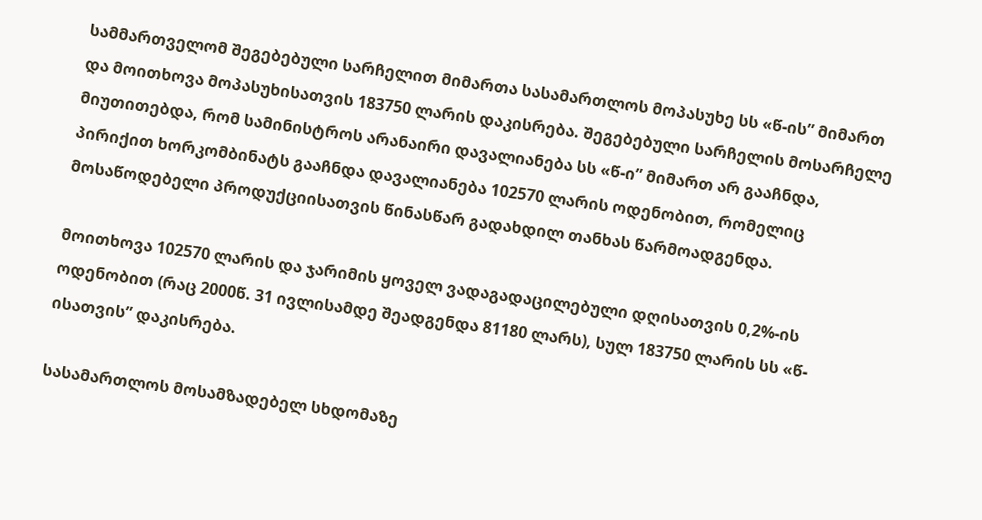სამმართველომ შეგებებული სარჩელით მიმართა სასამართლოს მოპასუხე სს «წ-ის” მიმართ და მოითხოვა მოპასუხისათვის 183750 ლარის დაკისრება. შეგებებული სარჩელის მოსარჩელე მიუთითებდა, რომ სამინისტროს არანაირი დავალიანება სს «წ-ი” მიმართ არ გააჩნდა, პირიქით ხორკომბინატს გააჩნდა დავალიანება 102570 ლარის ოდენობით, რომელიც მოსაწოდებელი პროდუქციისათვის წინასწარ გადახდილ თანხას წარმოადგენდა.

მოითხოვა 102570 ლარის და ჯარიმის ყოველ ვადაგადაცილებული დღისათვის 0,2%-ის ოდენობით (რაც 2000წ. 31 ივლისამდე შეადგენდა 81180 ლარს), სულ 183750 ლარის სს «წ-ისათვის” დაკისრება.

სასამართლოს მოსამზადებელ სხდომაზე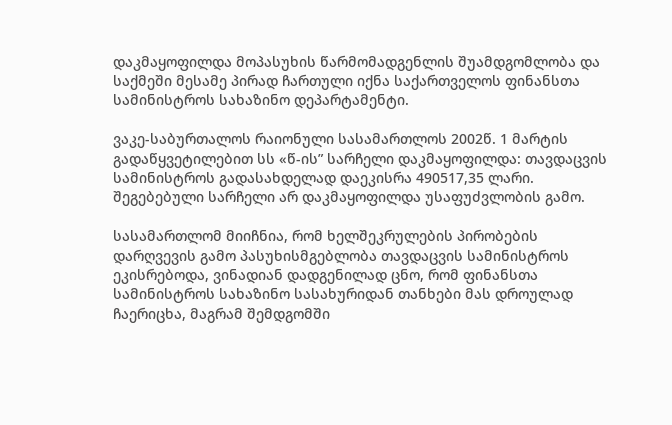დაკმაყოფილდა მოპასუხის წარმომადგენლის შუამდგომლობა და საქმეში მესამე პირად ჩართული იქნა საქართველოს ფინანსთა სამინისტროს სახაზინო დეპარტამენტი.

ვაკე-საბურთალოს რაიონული სასამართლოს 2002წ. 1 მარტის გადაწყვეტილებით სს «წ-ის” სარჩელი დაკმაყოფილდა: თავდაცვის სამინისტროს გადასახდელად დაეკისრა 490517,35 ლარი. შეგებებული სარჩელი არ დაკმაყოფილდა უსაფუძვლობის გამო.

სასამართლომ მიიჩნია, რომ ხელშეკრულების პირობების დარღვევის გამო პასუხისმგებლობა თავდაცვის სამინისტროს ეკისრებოდა, ვინადიან დადგენილად ცნო, რომ ფინანსთა სამინისტროს სახაზინო სასახურიდან თანხები მას დროულად ჩაერიცხა, მაგრამ შემდგომში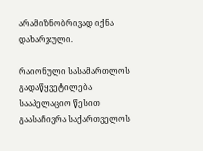არამიზნობრივად იქნა დახარჯული.

რაიონული სასამართლოს გადაწყვეტილება სააპელაციო წესით გაასაჩივრა საქართველოს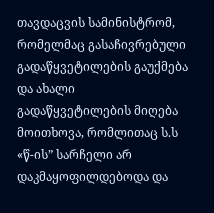თავდაცვის სამინისტრომ, რომელმაც გასაჩივრებული გადაწყვეტილების გაუქმება და ახალი გადაწყვეტილების მიღება მოითხოვა, რომლითაც ს.ს «წ-ის” სარჩელი არ დაკმაყოფილდებოდა და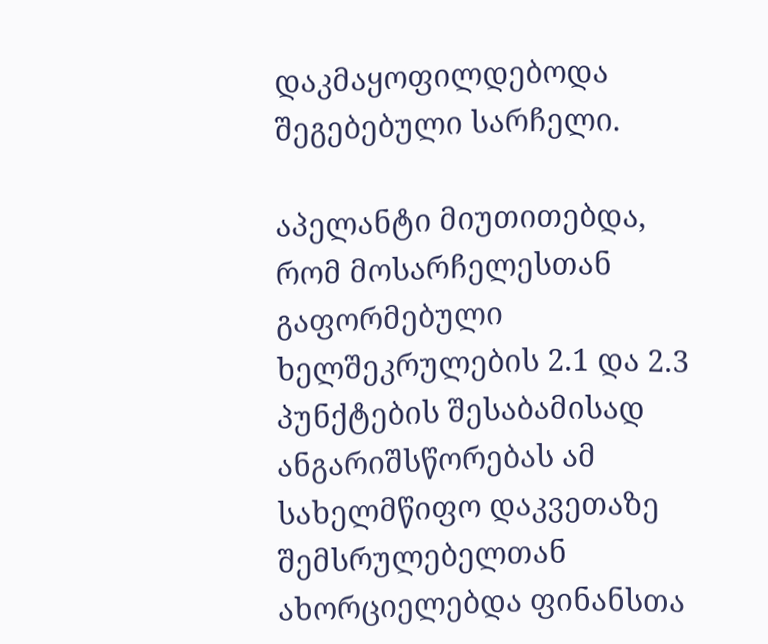დაკმაყოფილდებოდა შეგებებული სარჩელი.

აპელანტი მიუთითებდა, რომ მოსარჩელესთან გაფორმებული ხელშეკრულების 2.1 და 2.3 პუნქტების შესაბამისად ანგარიშსწორებას ამ სახელმწიფო დაკვეთაზე შემსრულებელთან ახორციელებდა ფინანსთა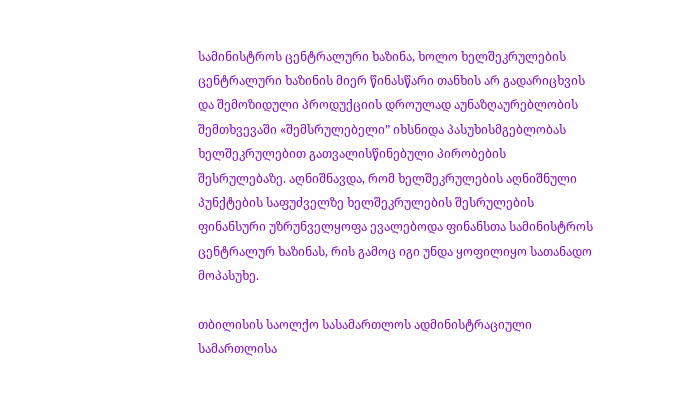სამინისტროს ცენტრალური ხაზინა, ხოლო ხელშეკრულების ცენტრალური ხაზინის მიერ წინასწარი თანხის არ გადარიცხვის და შემოზიდული პროდუქციის დროულად აუნაზღაურებლობის შემთხვევაში «შემსრულებელი” იხსნიდა პასუხისმგებლობას ხელშეკრულებით გათვალისწინებული პირობების შესრულებაზე. აღნიშნავდა, რომ ხელშეკრულების აღნიშნული პუნქტების საფუძველზე ხელშეკრულების შესრულების ფინანსური უზრუნველყოფა ევალებოდა ფინანსთა სამინისტროს ცენტრალურ ხაზინას, რის გამოც იგი უნდა ყოფილიყო სათანადო მოპასუხე.

თბილისის საოლქო სასამართლოს ადმინისტრაციული სამართლისა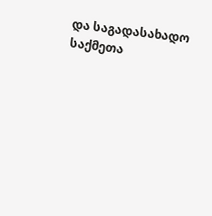და საგადასახადო საქმეთა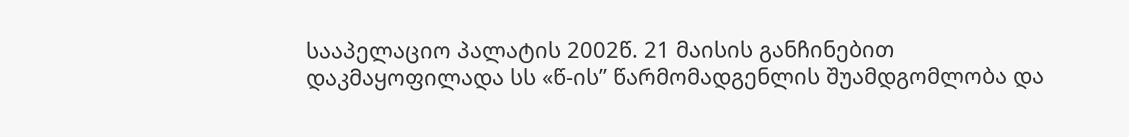სააპელაციო პალატის 2002წ. 21 მაისის განჩინებით დაკმაყოფილადა სს «წ-ის” წარმომადგენლის შუამდგომლობა და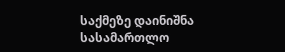საქმეზე დაინიშნა სასამართლო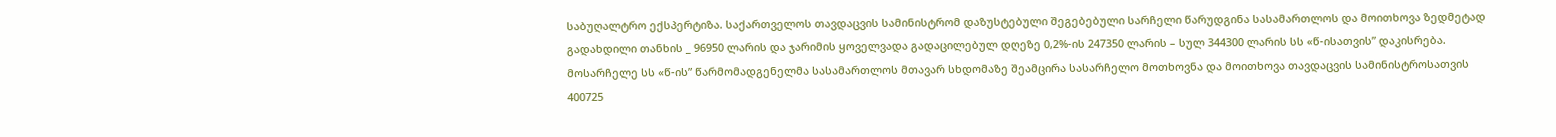საბუღალტრო ექსპერტიზა. საქართველოს თავდაცვის სამინისტრომ დაზუსტებული შეგებებული სარჩელი წარუდგინა სასამართლოს და მოითხოვა ზედმეტად გადახდილი თანხის _ 96950 ლარის და ჯარიმის ყოველვადა გადაცილებულ დღეზე 0,2%-ის 247350 ლარის – სულ 344300 ლარის სს «წ-ისათვის” დაკისრება. მოსარჩელე სს «წ-ის” წარმომადგენელმა სასამართლოს მთავარ სხდომაზე შეამცირა სასარჩელო მოთხოვნა და მოითხოვა თავდაცვის სამინისტროსათვის 400725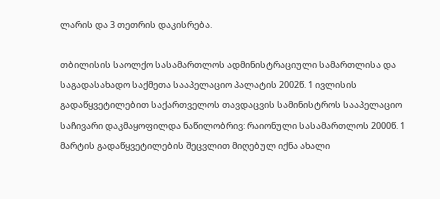ლარის და 3 თეთრის დაკისრება.

თბილისის საოლქო სასამართლოს ადმინისტრაციული სამართლისა და საგადასახადო საქმეთა სააპელაციო პალატის 2002წ. 1 ივლისის გადაწყვეტილებით საქართველოს თავდაცვის სამინისტროს სააპელაციო საჩივარი დაკმაყოფილდა ნაწილობრივ: რაიონული სასამართლოს 2000წ. 1 მარტის გადაწყვეტილების შეცვლით მიღებულ იქნა ახალი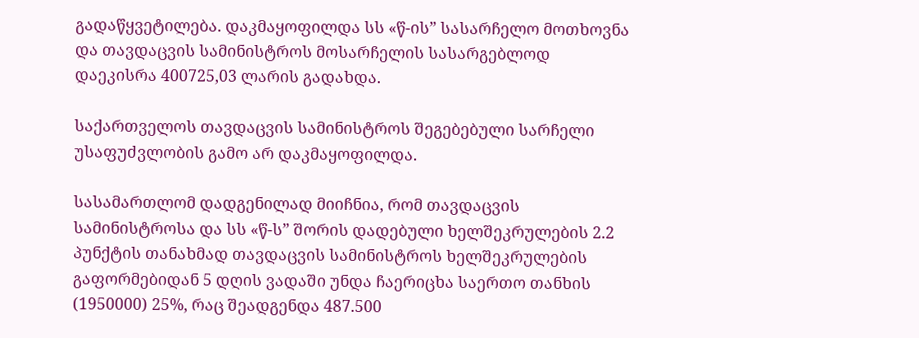გადაწყვეტილება. დაკმაყოფილდა სს «წ-ის” სასარჩელო მოთხოვნა და თავდაცვის სამინისტროს მოსარჩელის სასარგებლოდ დაეკისრა 400725,03 ლარის გადახდა.

საქართველოს თავდაცვის სამინისტროს შეგებებული სარჩელი უსაფუძვლობის გამო არ დაკმაყოფილდა.

სასამართლომ დადგენილად მიიჩნია, რომ თავდაცვის სამინისტროსა და სს «წ-ს” შორის დადებული ხელშეკრულების 2.2 პუნქტის თანახმად თავდაცვის სამინისტროს ხელშეკრულების გაფორმებიდან 5 დღის ვადაში უნდა ჩაერიცხა საერთო თანხის (1950000) 25%, რაც შეადგენდა 487.500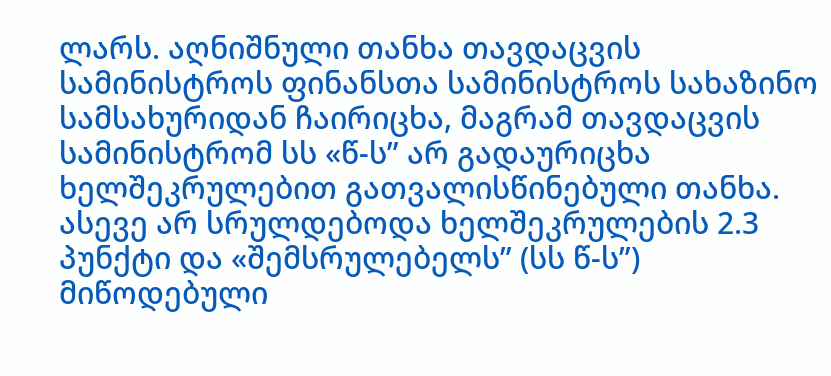ლარს. აღნიშნული თანხა თავდაცვის სამინისტროს ფინანსთა სამინისტროს სახაზინო სამსახურიდან ჩაირიცხა, მაგრამ თავდაცვის სამინისტრომ სს «წ-ს” არ გადაურიცხა ხელშეკრულებით გათვალისწინებული თანხა. ასევე არ სრულდებოდა ხელშეკრულების 2.3 პუნქტი და «შემსრულებელს” (სს წ-ს”) მიწოდებული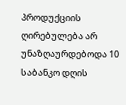პროდუქციის ღირებულება არ უნაზღაურდებოდა 10 საბანკო დღის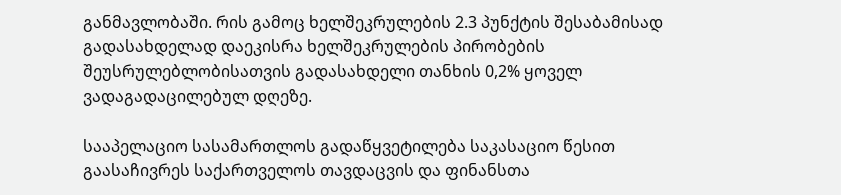განმავლობაში. რის გამოც ხელშეკრულების 2.3 პუნქტის შესაბამისად გადასახდელად დაეკისრა ხელშეკრულების პირობების შეუსრულებლობისათვის გადასახდელი თანხის 0,2% ყოველ ვადაგადაცილებულ დღეზე.

სააპელაციო სასამართლოს გადაწყვეტილება საკასაციო წესით გაასაჩივრეს საქართველოს თავდაცვის და ფინანსთა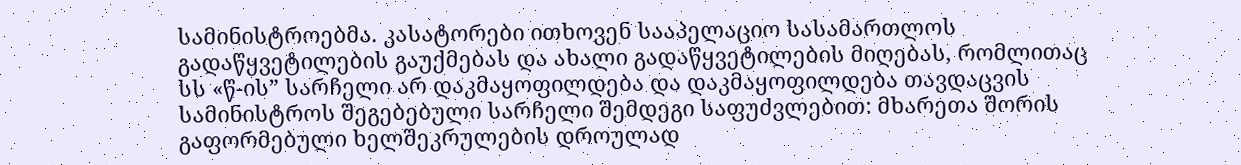სამინისტროებმა. კასატორები ითხოვენ სააპელაციო სასამართლოს გადაწყვეტილების გაუქმებას და ახალი გადაწყვეტილების მიღებას, რომლითაც სს «წ-ის” სარჩელი არ დაკმაყოფილდება და დაკმაყოფილდება თავდაცვის სამინისტროს შეგებებული სარჩელი შემდეგი საფუძვლებით: მხარეთა შორის გაფორმებული ხელშეკრულების დროულად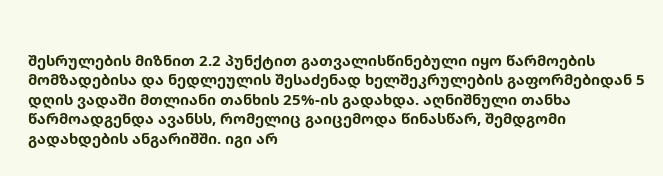შესრულების მიზნით 2.2 პუნქტით გათვალისწინებული იყო წარმოების მომზადებისა და ნედლეულის შესაძენად ხელშეკრულების გაფორმებიდან 5 დღის ვადაში მთლიანი თანხის 25%-ის გადახდა. აღნიშნული თანხა წარმოადგენდა ავანსს, რომელიც გაიცემოდა წინასწარ, შემდგომი გადახდების ანგარიშში. იგი არ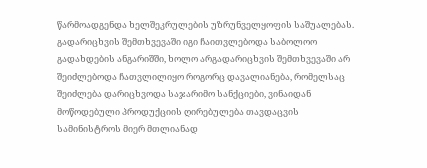წარმოადგენდა ხელშეკრულების უზრუნველყოფის საშუალებას. გადარიცხვის შემთხვევაში იგი ჩაითვლებოდა საბოლოო გადახდების ანგარიშში, ხოლო არგადარიცხვის შემთხვევაში არ შეიძლებოდა ჩათვლილიყო როგორც დავალიანება, რომელსაც შეიძლება დარიცხვოდა საჯარიმო სანქციები, ვინაიდან მოწოდებული პროდუქციის ღირებულება თავდაცვის სამინისტროს მიერ მთლიანად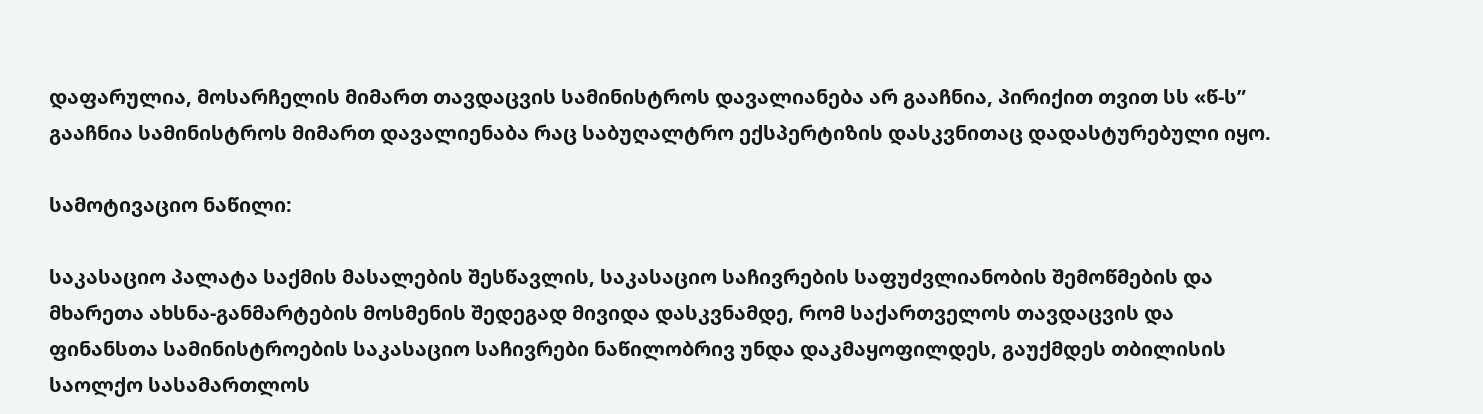დაფარულია, მოსარჩელის მიმართ თავდაცვის სამინისტროს დავალიანება არ გააჩნია, პირიქით თვით სს «წ-ს” გააჩნია სამინისტროს მიმართ დავალიენაბა რაც საბუღალტრო ექსპერტიზის დასკვნითაც დადასტურებული იყო.

სამოტივაციო ნაწილი:

საკასაციო პალატა საქმის მასალების შესწავლის, საკასაციო საჩივრების საფუძვლიანობის შემოწმების და მხარეთა ახსნა-განმარტების მოსმენის შედეგად მივიდა დასკვნამდე, რომ საქართველოს თავდაცვის და ფინანსთა სამინისტროების საკასაციო საჩივრები ნაწილობრივ უნდა დაკმაყოფილდეს, გაუქმდეს თბილისის საოლქო სასამართლოს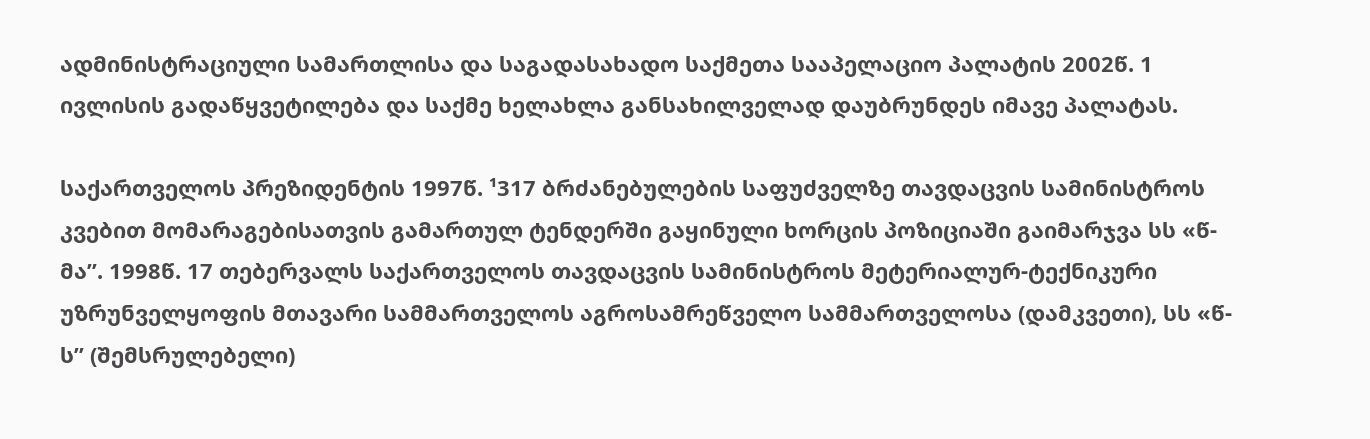ადმინისტრაციული სამართლისა და საგადასახადო საქმეთა სააპელაციო პალატის 2002წ. 1 ივლისის გადაწყვეტილება და საქმე ხელახლა განსახილველად დაუბრუნდეს იმავე პალატას.

საქართველოს პრეზიდენტის 1997წ. ¹317 ბრძანებულების საფუძველზე თავდაცვის სამინისტროს კვებით მომარაგებისათვის გამართულ ტენდერში გაყინული ხორცის პოზიციაში გაიმარჯვა სს «წ-მა”. 1998წ. 17 თებერვალს საქართველოს თავდაცვის სამინისტროს მეტერიალურ-ტექნიკური უზრუნველყოფის მთავარი სამმართველოს აგროსამრეწველო სამმართველოსა (დამკვეთი), სს «წ-ს” (შემსრულებელი)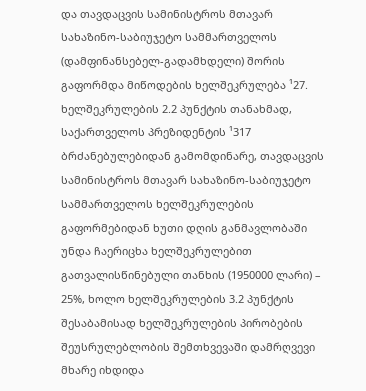და თავდაცვის სამინისტროს მთავარ სახაზინო-საბიუჯეტო სამმართველოს (დამფინანსებელ-გადამხდელი) შორის გაფორმდა მიწოდების ხელშეკრულება ¹27. ხელშეკრულების 2.2 პუნქტის თანახმად, საქართველოს პრეზიდენტის ¹317 ბრძანებულებიდან გამომდინარე, თავდაცვის სამინისტროს მთავარ სახაზინო-საბიუჯეტო სამმართველოს ხელშეკრულების გაფორმებიდან ხუთი დღის განმავლობაში უნდა ჩაერიცხა ხელშეკრულებით გათვალისწინებული თანხის (1950000 ლარი) – 25%, ხოლო ხელშეკრულების 3.2 პუნქტის შესაბამისად ხელშეკრულების პირობების შეუსრულებლობის შემთხვევაში დამრღვევი მხარე იხდიდა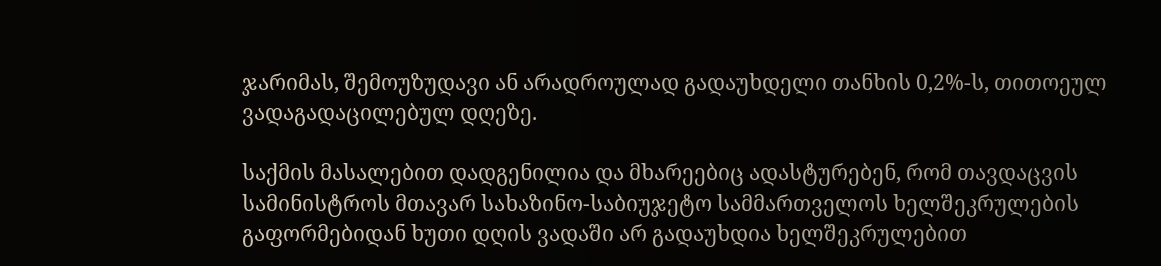ჯარიმას, შემოუზუდავი ან არადროულად გადაუხდელი თანხის 0,2%-ს, თითოეულ ვადაგადაცილებულ დღეზე.

საქმის მასალებით დადგენილია და მხარეებიც ადასტურებენ, რომ თავდაცვის სამინისტროს მთავარ სახაზინო-საბიუჯეტო სამმართველოს ხელშეკრულების გაფორმებიდან ხუთი დღის ვადაში არ გადაუხდია ხელშეკრულებით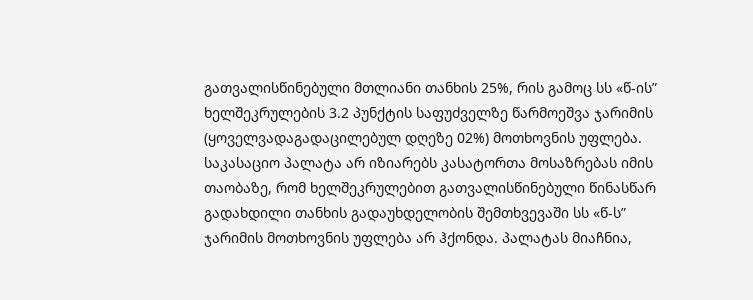გათვალისწინებული მთლიანი თანხის 25%, რის გამოც სს «წ-ის” ხელშეკრულების 3.2 პუნქტის საფუძველზე წარმოეშვა ჯარიმის (ყოველვადაგადაცილებულ დღეზე 02%) მოთხოვნის უფლება. საკასაციო პალატა არ იზიარებს კასატორთა მოსაზრებას იმის თაობაზე, რომ ხელშეკრულებით გათვალისწინებული წინასწარ გადახდილი თანხის გადაუხდელობის შემთხვევაში სს «წ-ს” ჯარიმის მოთხოვნის უფლება არ ჰქონდა. პალატას მიაჩნია,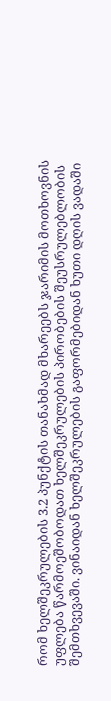რომ ხელშეკრულების 3.2 პუნქტის თანახმად მხარეებს ჯარიმის მოთხოვნის უფლება წარმოეშობოდათ ხელშეკრულების პირობების შეუსრულებლობის შემთხვევაში. ვინაიდან ხელშეკრულების გაფორმებიდან ხუთი დღის ვადაში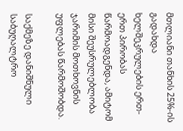მთლიანი თანხის 25%-ის გადახდა ხელშეკრულების ერთ-ერთ პირობას წარმოადგენდა, ამიტომ მისი შეუსრულებლობა ჯარიმის მოთხოვნის უფლებას წარმოშობდა.

საქმეზე დანიშნული საბუღალტრო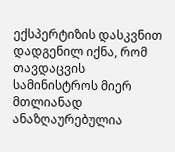ექსპერტიზის დასკვნით დადგენილ იქნა, რომ თავდაცვის სამინისტროს მიერ მთლიანად ანაზღაურებულია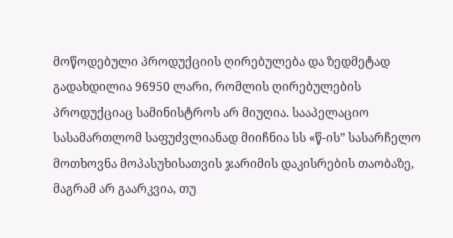მოწოდებული პროდუქციის ღირებულება და ზედმეტად გადახდილია 96950 ლარი, რომლის ღირებულების პროდუქციაც სამინისტროს არ მიუღია. სააპელაციო სასამართლომ საფუძვლიანად მიიჩნია სს «წ-ის” სასარჩელო მოთხოვნა მოპასუხისათვის ჯარიმის დაკისრების თაობაზე, მაგრამ არ გაარკვია, თუ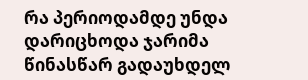რა პერიოდამდე უნდა დარიცხოდა ჯარიმა წინასწარ გადაუხდელ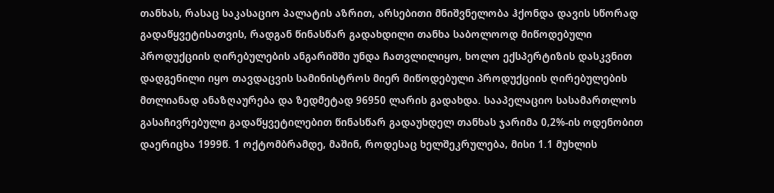თანხას, რასაც საკასაციო პალატის აზრით, არსებითი მნიშვნელობა ჰქონდა დავის სწორად გადაწყვეტისათვის, რადგან წინასწარ გადახდილი თანხა საბოლოოდ მიწოდებული პროდუქციის ღირებულების ანგარიშში უნდა ჩათვლილიყო, ხოლო ექსპერტიზის დასკვნით დადგენილი იყო თავდაცვის სამინისტროს მიერ მიწოდებული პროდუქციის ღირებულების მთლიანად ანაზღაურება და ზედმეტად 96950 ლარის გადახდა. სააპელაციო სასამართლოს გასაჩივრებული გადაწყვეტილებით წინასწარ გადაუხდელ თანხას ჯარიმა 0,2%-ის ოდენობით დაერიცხა 1999წ. 1 ოქტომბრამდე, მაშინ, როდესაც ხელშეკრულება, მისი 1.1 მუხლის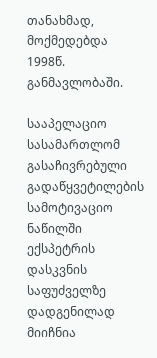თანახმად, მოქმედებდა 1998წ. განმავლობაში.

სააპელაციო სასამართლომ გასაჩივრებული გადაწყვეტილების სამოტივაციო ნაწილში ექსპეტრის დასკვნის საფუძველზე დადგენილად მიიჩნია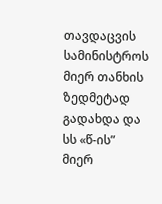თავდაცვის სამინისტროს მიერ თანხის ზედმეტად გადახდა და სს «წ-ის” მიერ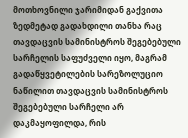მოთხოვნილი ჯარიმიდან გაქვითა ზედმეტად გადახდილი თანხა რაც თავდაცვის სამინისტროს შეგებებული სარჩელის საფუძველი იყო, მაგრამ გადაწყვეტილების სარეზოლუციო ნაწილით თავდაცვის სამინისტროს შეგებებული სარჩელი არ დაკმაყოფილდა, რის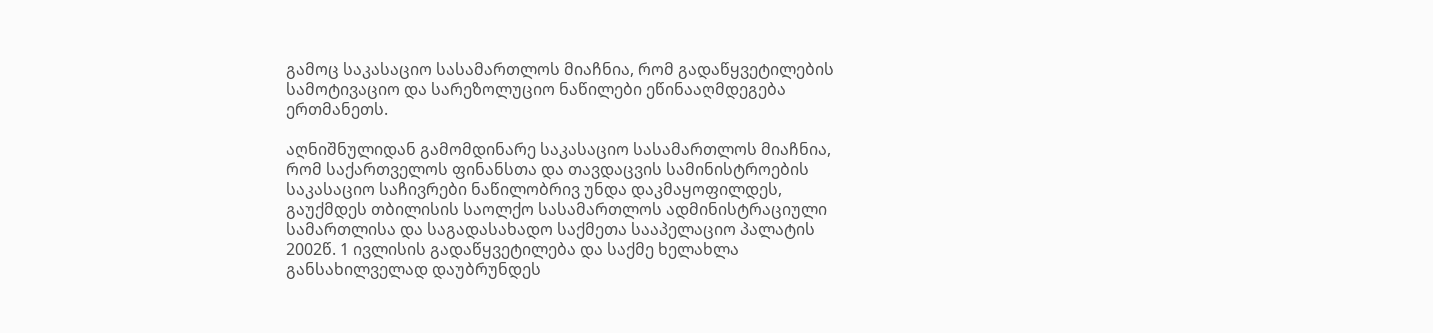გამოც საკასაციო სასამართლოს მიაჩნია, რომ გადაწყვეტილების სამოტივაციო და სარეზოლუციო ნაწილები ეწინააღმდეგება ერთმანეთს.

აღნიშნულიდან გამომდინარე საკასაციო სასამართლოს მიაჩნია, რომ საქართველოს ფინანსთა და თავდაცვის სამინისტროების საკასაციო საჩივრები ნაწილობრივ უნდა დაკმაყოფილდეს, გაუქმდეს თბილისის საოლქო სასამართლოს ადმინისტრაციული სამართლისა და საგადასახადო საქმეთა სააპელაციო პალატის 2002წ. 1 ივლისის გადაწყვეტილება და საქმე ხელახლა განსახილველად დაუბრუნდეს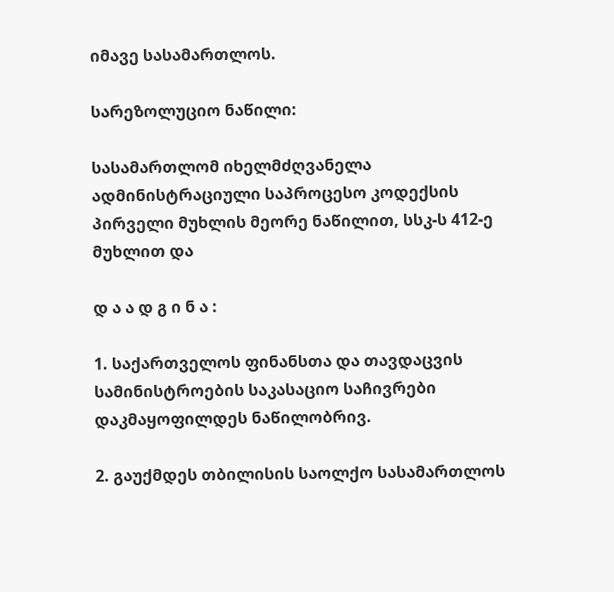იმავე სასამართლოს.

სარეზოლუციო ნაწილი:

სასამართლომ იხელმძღვანელა ადმინისტრაციული საპროცესო კოდექსის პირველი მუხლის მეორე ნაწილით, სსკ-ს 412-ე მუხლით და

დ ა ა დ გ ი ნ ა :

1. საქართველოს ფინანსთა და თავდაცვის სამინისტროების საკასაციო საჩივრები დაკმაყოფილდეს ნაწილობრივ.

2. გაუქმდეს თბილისის საოლქო სასამართლოს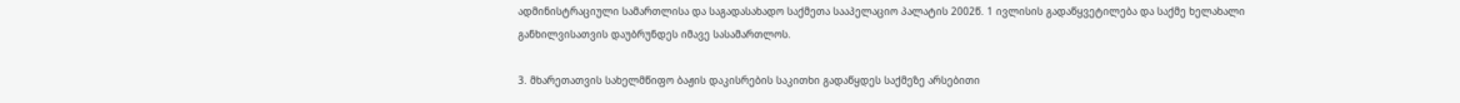ადმინისტრაციული სამართლისა და საგადასახადო საქმეთა სააპელაციო პალატის 2002წ. 1 ივლისის გადაწყვეტილება და საქმე ხელახალი განხილვისათვის დაუბრუნდეს იმავე სასამართლოს.

3. მხარეთათვის სახელმწიფო ბაჟის დაკისრების საკითხი გადაწყდეს საქმეზე არსებითი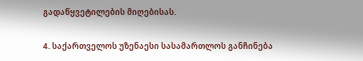გადაწყვეტილების მიღებისას.

4. საქართველოს უზენაესი სასამართლოს განჩინება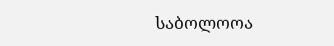საბოლოოა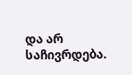და არ საჩივრდება.